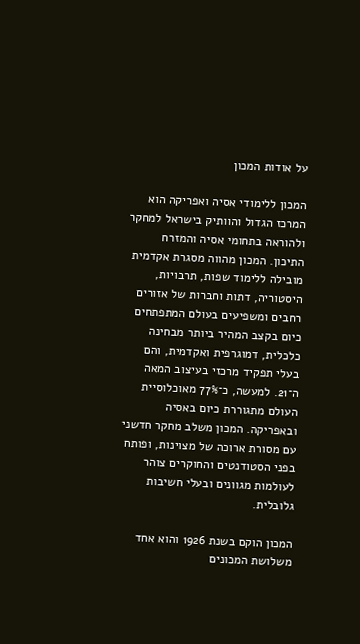על אודות המכון

המכון ללימודי אסיה ואפריקה הוא המרכז הגדול והוותיק בישראל למחקר ולהוראה בתחומי אסיה והמזרח התיכון. המכון מהווה מסגרת אקדמית מובילה ללימוד שפות, תרבויות, היסטוריה, דתות וחברות של אזורים רחבים ומשפיעים בעולם המתפתחים כיום בקצב המהיר ביותר מבחינה כלכלית, דמוגרפית ואקדמית, והם בעלי תפקיד מרכזי בעיצוב המאה ה־21. למעשה, כ־77% מאוכלוסיית העולם מתגוררת כיום באסיה ובאפריקה. המכון משלב מחקר חדשני עם מסורת ארוכה של מצוינות, ופותח בפני הסטודנטים והחוקרים צוהר לעולמות מגוונים ובעלי חשיבות גלובלית.

המכון הוקם בשנת 1926 והוא אחד משלושת המכונים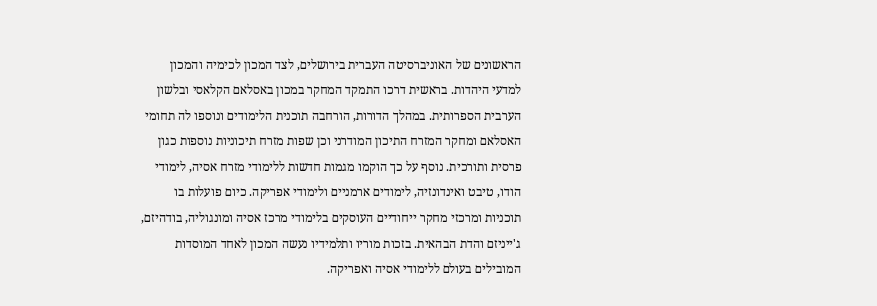הראשונים של האוניברסיטה העברית בירושלים, לצד המכון לכימיה והמכון למדעי היהדות. בראשית דרכו התמקד המחקר במכון באסלאם הקלאסי ובלשון הערבית הספרותית. במהלך הדורות, הורחבה תוכנית הלימודים ונוספו לה תחומי האסלאם ומחקר המזרח התיכון המודרני וכן שפות מזרח תיכוניות נוספות כגון פרסית ותורכית. נוסף על כך הוקמו מגמות חדשות ללימודי מזרח אסיה, לימודי הודו, טיבט ואינדונזיה, לימודים ארמניים ולימודי אפריקה. כיום פועלות בו תוכניות ומרכזי מחקר ייחודיים העוסקים בלימודי מרכז אסיה ומונגוליה, בודהיזם, ג'ייניזם והדת הבהאית. בזכות מוריו ותלמידיו נעשה המכון לאחד המוסדות המובילים בעולם ללימודי אסיה ואפריקה.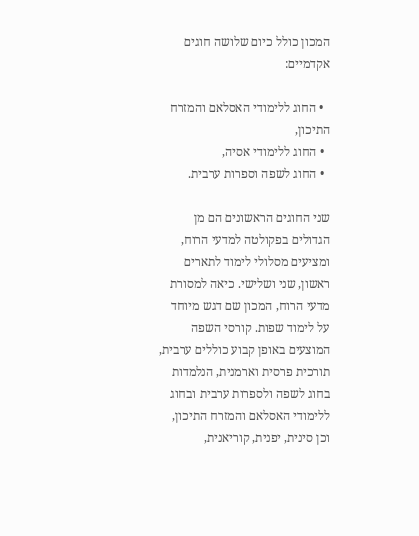המכון כולל כיום שלושה חוגים אקדמיים:

  • החוג ללימודי האסלאם והמזרח התיכון,
  • החוג ללימודי אסיה,
  • החוג לשפה וספרות ערבית.

שני החוגים הראשונים הם מן הגדולים בפקולטה למדעי הרוח, ומציעים מסלולי לימוד לתארים ראשון, שני ושלישי. כיאה למסורת מדעי הרוח, המכון שם דגש מיוחד על לימוד שפות. קורסי השפה המוצעים באופן קבוע כוללים ערבית, תורכית פרסית וארמנית, הנלמדות בחוג לשפה ולספרות ערבית ובחוג ללימודי האסלאם והמזרח התיכון, וכן סינית, יפנית, קוריאנית,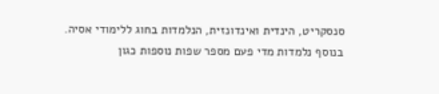סנסקריט, הינדית ואינדונזית, הנלמדות בחוג ללימודי אסיה. בנוסף נלמדות מדי פעם מספר שפות נוספות כגון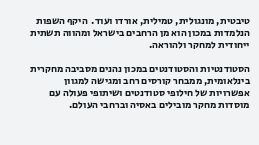טיבטית, מונגולית, טמילית, אורדו ועוד.  היקף השפות הנלמדות במכון הוא מן הרחבים בישראל ומהווה תשתית ייחודית למחקר ולהוראה.

הסטודנטיות והסטודנטים במכון נהנים מסביבה מחקרית בינלאומית, ממבחר קורסים רחב ומגישה למגוון אפשרויות של חילופי סטודנטים ושיתופי פעולה עם מוסדות מחקר מובילים באסיה וברחבי העולם.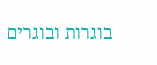בוגרות ובוגרים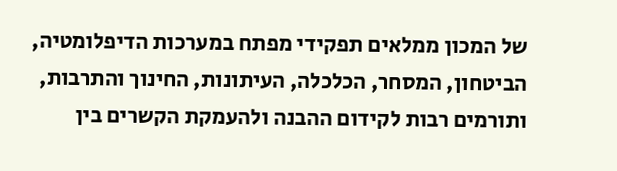של המכון ממלאים תפקידי מפתח במערכות הדיפלומטיה, הביטחון, המסחר, הכלכלה, העיתונות, החינוך והתרבות, ותורמים רבות לקידום ההבנה ולהעמקת הקשרים בין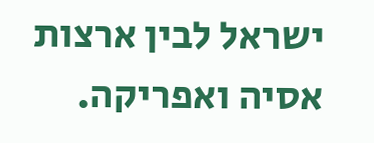ישראל לבין ארצות אסיה ואפריקה.